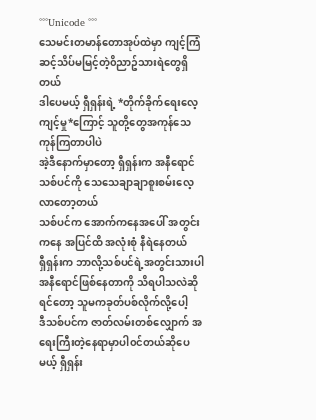°°°Unicode °°°
သေမင်းတမာန်တောအုပ်ထဲမှာ ကျင့်ကြံဆင့်သိပ်မမြင့်တဲ့၀ိညာဥ်သားရဲတွေရှိတယ်
ဒါပေမယ့် ရှီရှန်းရဲ့ *တိုက်ခိုက်ရေးလေ့ကျင့်မှု*ကြောင့် သူတို့တွေအကုန်သေကုန်ကြတာပါပဲ
အဲ့ဒီနောက်မှာတော့ ရှီရှန်းက အနီရောင်သစ်ပင်ကို သေသေချာချာစူးစမ်းလေ့လာတော့တယ်
သစ်ပင်က အောက်ကနေအပေါ် အတွင်းကနေ အပြင်ထိ အလုံးစုံ နီရဲနေတယ်
ရှီရှန်းက ဘာလို့သစ်ပင်ရဲ့အတွင်းသားပါ အနီရောင်ဖြစ်နေတာကို သိရပါသလဲဆိုရင်တော့ သူမကခုတ်ပစ်လိုက်လို့ပေါ့
ဒီသစ်ပင်က ဇာတ်လမ်းတစ်လျှောက် အရေးကြီးတဲ့နေရာမှာပါ၀င်တယ်ဆိုပေမယ့် ရှီရှန်း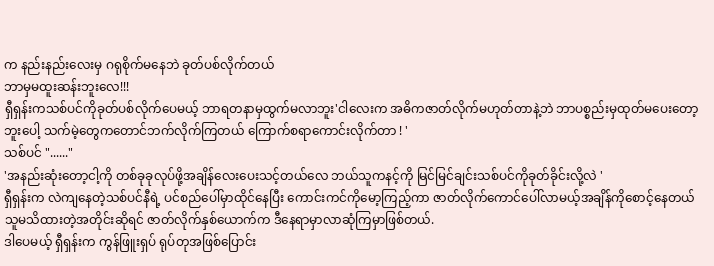က နည်းနည်းလေးမှ ဂရုစိုက်မနေဘဲ ခုတ်ပစ်လိုက်တယ်
ဘာမှမထူးဆန်းဘူးလေ!!!
ရှီရှန်းကသစ်ပင်ကိုခုတ်ပစ်လိုက်ပေမယ့် ဘာရတနာမှထွက်မလာဘူး'ငါလေးက အဓိကဇာတ်လိုက်မဟုတ်တာနဲ့ဘဲ ဘာပစ္စည်းမှထုတ်မပေးတော့ဘူးပေါ့ သက်မဲ့တွေကတောင်ဘက်လိုက်ကြတယ် ကြောက်စရာကောင်းလိုက်တာ ! '
သစ်ပင် "......"
'အနည်းဆုံးတော့ငါ့ကို တစ်ခုခုလုပ်ဖို့အချိန်လေးပေးသင့်တယ်လေ ဘယ်သူကနင့်ကို မြင်မြင်ချင်းသစ်ပင်ကိုခုတ်ခိုင်းလို့လဲ '
ရှီရှန်းက လဲကျနေတဲ့သစ်ပင်နီရဲ့ ပင်စည်ပေါ်မှာထိုင်နေပြီး ကောင်းကင်ကိုမော့ကြည့်ကာ ဇာတ်လိုက်ကောင်ပေါ်လာမယ့်အချိန်ကိုစောင့်နေတယ်
သူမသိထားတဲ့အတိုင်းဆိုရင် ဇာတ်လိုက်နှစ်ယောက်က ဒီနေရာမှာလာဆုံကြမှာဖြစ်တယ်.
ဒါပေမယ့် ရှီရှန်းက ကွန်ဖြူးရှပ် ရုပ်တုအဖြစ်ပြောင်း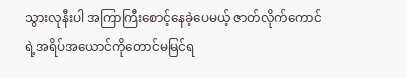သွားလုနီးပါ အကြာကြီးစောင့်နေခဲ့ပေမယ့် ဇာတ်လိုက်ကောင်ရဲ့အရိပ်အယောင်ကိုတောင်မမြင်ရ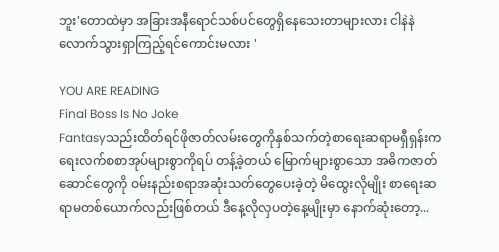ဘူး'တောထဲမှာ အခြားအနီရောင်သစ်ပင်တွေရှိနေသေးတာများလား ငါနဲနဲလောက်သွားရှာကြည့်ရင်ကောင်းမလား '

YOU ARE READING
Final Boss Is No Joke
Fantasyသည်းထိတ်ရင်ဖိုဇာတ်လမ်းတွေကိုနှစ်သက်တဲ့စာရေးဆရာမရှီရှန်းက ရေးလက်စစာအုပ်များစွာကိုရပ် တန့်ခဲ့တယ် မြောက်များစွာသော အဓိကဇာတ်ဆောင်တွေကို ဝမ်းနည်းစရာအဆုံးသတ်တွေပေးခဲ့တဲ့ မိထွေးလိုမျိုး စာရေးဆရာမတစ်ယောက်လည်းဖြစ်တယ် ဒီနေ့လိုလှပတဲ့နေ့မျိုးမှာ နောက်ဆုံးတော့...